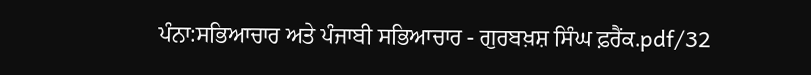ਪੰਨਾ:ਸਭਿਆਚਾਰ ਅਤੇ ਪੰਜਾਬੀ ਸਭਿਆਚਾਰ - ਗੁਰਬਖ਼ਸ਼ ਸਿੰਘ ਫ਼ਰੈਂਕ.pdf/32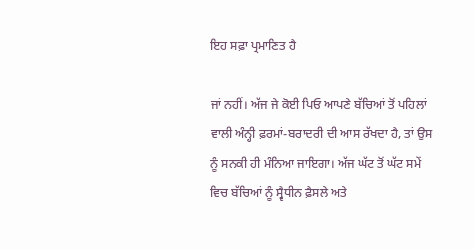ਇਹ ਸਫ਼ਾ ਪ੍ਰਮਾਣਿਤ ਹੈ

ਜਾਂ ਨਹੀਂ। ਅੱਜ ਜੇ ਕੋਈ ਪਿਓ ਆਪਣੇ ਬੱਚਿਆਂ ਤੋਂ ਪਹਿਲਾਂ ਵਾਲੀ ਅੰਨ੍ਹੀ ਫ਼ਰਮਾਂ-ਬਰਾਦਰੀ ਦੀ ਆਸ ਰੱਖਦਾ ਹੈ, ਤਾਂ ਉਸ ਨੂੰ ਸਨਕੀ ਹੀ ਮੰਨਿਆ ਜਾਇਗਾ। ਅੱਜ ਘੱਟ ਤੋਂ ਘੱਟ ਸਮੇਂ ਵਿਚ ਬੱਚਿਆਂ ਨੂੰ ਸ੍ਵੈਧੀਨ ਫ਼ੈਸਲੇ ਅਤੇ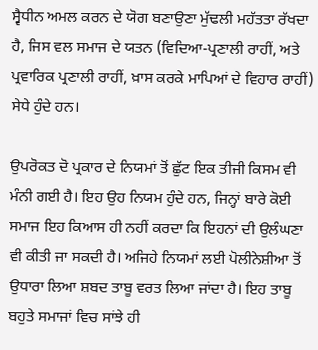ਸ੍ਵੈਧੀਨ ਅਮਲ ਕਰਨ ਦੇ ਯੋਗ ਬਣਾਉਣਾ ਮੁੱਢਲੀ ਮਹੱਤਤਾ ਰੱਖਦਾ ਹੈ, ਜਿਸ ਵਲ ਸਮਾਜ ਦੇ ਯਤਨ (ਵਿਦਿਆ-ਪ੍ਰਣਾਲੀ ਰਾਹੀਂ, ਅਤੇ ਪ੍ਰਵਾਰਿਕ ਪ੍ਰਣਾਲੀ ਰਾਹੀਂ, ਖ਼ਾਸ ਕਰਕੇ ਮਾਪਿਆਂ ਦੇ ਵਿਹਾਰ ਰਾਹੀਂ) ਸੇਧੇ ਹੁੰਦੇ ਹਨ।

ਉਪਰੋਕਤ ਦੋ ਪ੍ਰਕਾਰ ਦੇ ਨਿਯਮਾਂ ਤੋਂ ਛੁੱਟ ਇਕ ਤੀਜੀ ਕਿਸਮ ਵੀ ਮੰਨੀ ਗਈ ਹੈ। ਇਹ ਉਹ ਨਿਯਮ ਹੁੰਦੇ ਹਨ, ਜਿਨ੍ਹਾਂ ਬਾਰੇ ਕੋਈ ਸਮਾਜ ਇਹ ਕਿਆਸ ਹੀ ਨਹੀਂ ਕਰਦਾ ਕਿ ਇਹਨਾਂ ਦੀ ਉਲੰਘਣਾ ਵੀ ਕੀਤੀ ਜਾ ਸਕਦੀ ਹੈ। ਅਜਿਹੇ ਨਿਯਮਾਂ ਲਈ ਪੋਲੀਨੇਸ਼ੀਆ ਤੋਂ ਉਧਾਰਾ ਲਿਆ ਸ਼ਬਦ ਤਾਬੂ ਵਰਤ ਲਿਆ ਜਾਂਦਾ ਹੈ। ਇਹ ਤਾਬੂ ਬਹੁਤੇ ਸਮਾਜਾਂ ਵਿਚ ਸਾਂਝੇ ਹੀ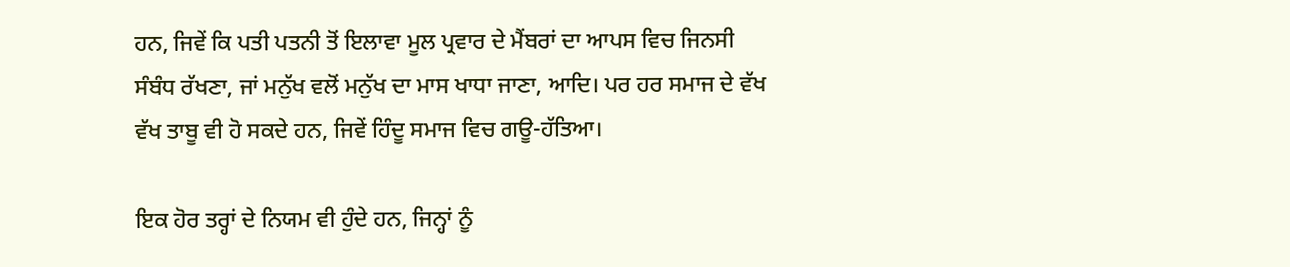ਹਨ, ਜਿਵੇਂ ਕਿ ਪਤੀ ਪਤਨੀ ਤੋਂ ਇਲਾਵਾ ਮੂਲ ਪ੍ਰਵਾਰ ਦੇ ਮੈਂਬਰਾਂ ਦਾ ਆਪਸ ਵਿਚ ਜਿਨਸੀ ਸੰਬੰਧ ਰੱਖਣਾ, ਜਾਂ ਮਨੁੱਖ ਵਲੋਂ ਮਨੁੱਖ ਦਾ ਮਾਸ ਖਾਧਾ ਜਾਣਾ, ਆਦਿ। ਪਰ ਹਰ ਸਮਾਜ ਦੇ ਵੱਖ ਵੱਖ ਤਾਬੂ ਵੀ ਹੋ ਸਕਦੇ ਹਨ, ਜਿਵੇਂ ਹਿੰਦੂ ਸਮਾਜ ਵਿਚ ਗਊ-ਹੱਤਿਆ।

ਇਕ ਹੋਰ ਤਰ੍ਹਾਂ ਦੇ ਨਿਯਮ ਵੀ ਹੁੰਦੇ ਹਨ, ਜਿਨ੍ਹਾਂ ਨੂੰ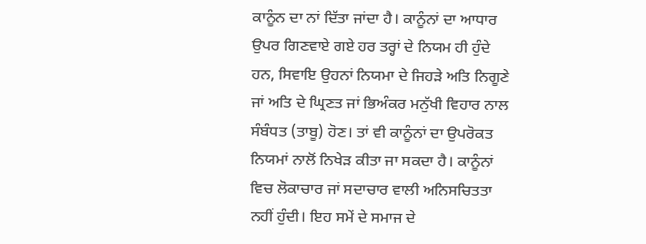ਕਾਨੂੰਨ ਦਾ ਨਾਂ ਦਿੱਤਾ ਜਾਂਦਾ ਹੈ। ਕਾਨੂੰਨਾਂ ਦਾ ਆਧਾਰ ਉਪਰ ਗਿਣਵਾਏ ਗਏ ਹਰ ਤਰ੍ਹਾਂ ਦੇ ਨਿਯਮ ਹੀ ਹੁੰਦੇ ਹਨ, ਸਿਵਾਇ ਉਹਨਾਂ ਨਿਯਮਾ ਦੇ ਜਿਹੜੇ ਅਤਿ ਨਿਗੂਣੇ ਜਾਂ ਅਤਿ ਦੇ ਘ੍ਰਿਣਤ ਜਾਂ ਭਿਅੰਕਰ ਮਨੁੱਖੀ ਵਿਹਾਰ ਨਾਲ ਸੰਬੰਧਤ (ਤਾਬੂ) ਹੋਣ। ਤਾਂ ਵੀ ਕਾਨੂੰਨਾਂ ਦਾ ਉਪਰੋਕਤ ਨਿਯਮਾਂ ਨਾਲੋਂ ਨਿਖੇੜ ਕੀਤਾ ਜਾ ਸਕਦਾ ਹੈ। ਕਾਨੂੰਨਾਂ ਵਿਚ ਲੋਕਾਚਾਰ ਜਾਂ ਸਦਾਚਾਰ ਵਾਲੀ ਅਨਿਸਚਿਤਤਾ ਨਹੀਂ ਹੁੰਦੀ। ਇਹ ਸਮੇਂ ਦੇ ਸਮਾਜ ਦੇ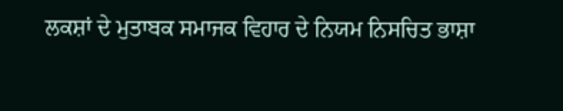ਲਕਸ਼ਾਂ ਦੇ ਮੁਤਾਬਕ ਸਮਾਜਕ ਵਿਹਾਰ ਦੇ ਨਿਯਮ ਨਿਸਚਿਤ ਭਾਸ਼ਾ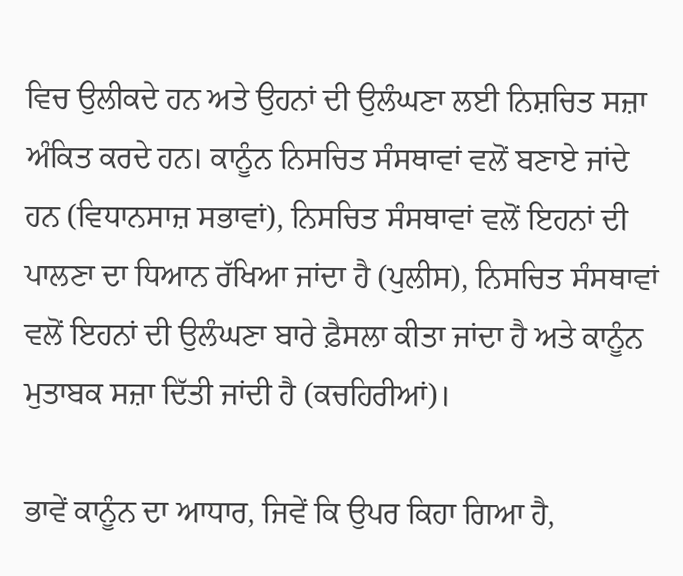ਵਿਚ ਉਲੀਕਦੇ ਹਨ ਅਤੇ ਉਹਨਾਂ ਦੀ ਉਲੰਘਣਾ ਲਈ ਨਿਸ਼ਚਿਤ ਸਜ਼ਾ ਅੰਕਿਤ ਕਰਦੇ ਹਨ। ਕਾਨੂੰਨ ਨਿਸਚਿਤ ਸੰਸਥਾਵਾਂ ਵਲੋਂ ਬਣਾਏ ਜਾਂਦੇ ਹਨ (ਵਿਧਾਨਸਾਜ਼ ਸਭਾਵਾਂ), ਨਿਸਚਿਤ ਸੰਸਥਾਵਾਂ ਵਲੋਂ ਇਹਨਾਂ ਦੀ ਪਾਲਣਾ ਦਾ ਧਿਆਨ ਰੱਖਿਆ ਜਾਂਦਾ ਹੈ (ਪੁਲੀਸ), ਨਿਸਚਿਤ ਸੰਸਥਾਵਾਂ ਵਲੋਂ ਇਹਨਾਂ ਦੀ ਉਲੰਘਣਾ ਬਾਰੇ ਫ਼ੈਸਲਾ ਕੀਤਾ ਜਾਂਦਾ ਹੈ ਅਤੇ ਕਾਨੂੰਨ ਮੁਤਾਬਕ ਸਜ਼ਾ ਦਿੱਤੀ ਜਾਂਦੀ ਹੈ (ਕਚਹਿਰੀਆਂ)।

ਭਾਵੇਂ ਕਾਨੂੰਨ ਦਾ ਆਧਾਰ, ਜਿਵੇਂ ਕਿ ਉਪਰ ਕਿਹਾ ਗਿਆ ਹੈ,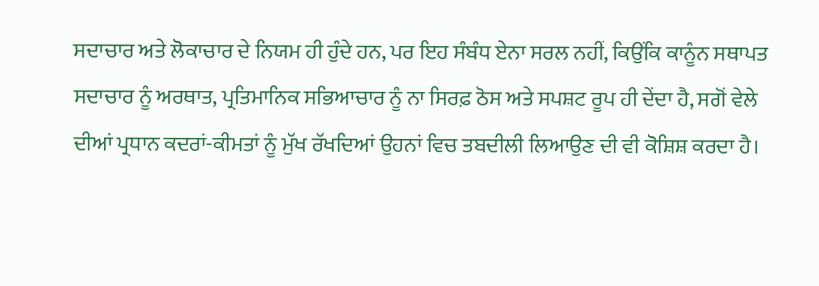ਸਦਾਚਾਰ ਅਤੇ ਲੋਕਾਚਾਰ ਦੇ ਨਿਯਮ ਹੀ ਹੁੰਦੇ ਹਨ, ਪਰ ਇਹ ਸੰਬੰਧ ਏਨਾ ਸਰਲ ਨਹੀਂ, ਕਿਉਂਕਿ ਕਾਨੂੰਨ ਸਥਾਪਤ ਸਦਾਚਾਰ ਨੂੰ ਅਰਥਾਤ, ਪ੍ਰਤਿਮਾਨਿਕ ਸਭਿਆਚਾਰ ਨੂੰ ਨਾ ਸਿਰਫ਼ ਠੋਸ ਅਤੇ ਸਪਸ਼ਟ ਰੂਪ ਹੀ ਦੇਂਦਾ ਹੈ, ਸਗੋਂ ਵੇਲੇ ਦੀਆਂ ਪ੍ਰਧਾਨ ਕਦਰਾਂ-ਕੀਮਤਾਂ ਨੂੰ ਮੁੱਖ ਰੱਖਦਿਆਂ ਉਹਨਾਂ ਵਿਚ ਤਬਦੀਲੀ ਲਿਆਉਣ ਦੀ ਵੀ ਕੋਸ਼ਿਸ਼ ਕਰਦਾ ਹੈ।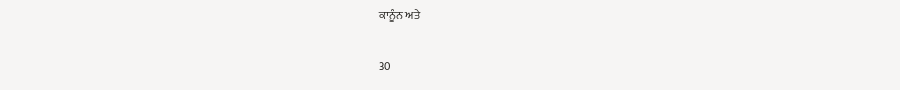ਕਾਨੂੰਨ ਅਤੇ

30